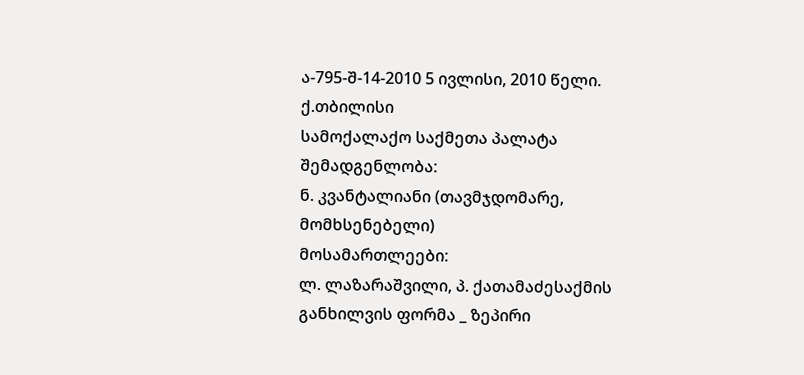ა-795-შ-14-2010 5 ივლისი, 2010 წელი.
ქ.თბილისი
სამოქალაქო საქმეთა პალატა
შემადგენლობა:
ნ. კვანტალიანი (თავმჯდომარე, მომხსენებელი)
მოსამართლეები:
ლ. ლაზარაშვილი, პ. ქათამაძესაქმის განხილვის ფორმა _ ზეპირი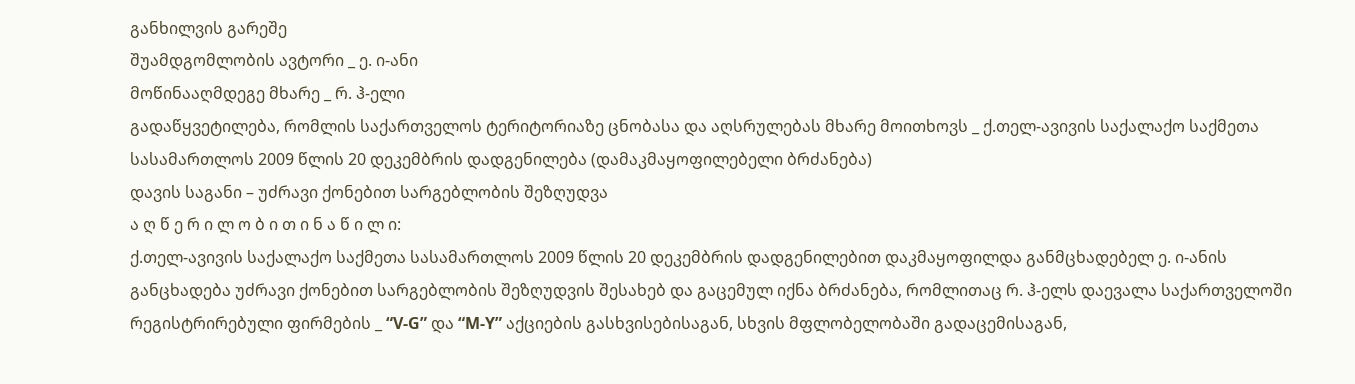განხილვის გარეშე
შუამდგომლობის ავტორი _ ე. ი-ანი
მოწინააღმდეგე მხარე _ რ. ჰ-ელი
გადაწყვეტილება, რომლის საქართველოს ტერიტორიაზე ცნობასა და აღსრულებას მხარე მოითხოვს _ ქ.თელ-ავივის საქალაქო საქმეთა სასამართლოს 2009 წლის 20 დეკემბრის დადგენილება (დამაკმაყოფილებელი ბრძანება)
დავის საგანი – უძრავი ქონებით სარგებლობის შეზღუდვა
ა ღ წ ე რ ი ლ ო ბ ი თ ი ნ ა წ ი ლ ი:
ქ.თელ-ავივის საქალაქო საქმეთა სასამართლოს 2009 წლის 20 დეკემბრის დადგენილებით დაკმაყოფილდა განმცხადებელ ე. ი-ანის განცხადება უძრავი ქონებით სარგებლობის შეზღუდვის შესახებ და გაცემულ იქნა ბრძანება, რომლითაც რ. ჰ-ელს დაევალა საქართველოში რეგისტრირებული ფირმების _ “V-G” და “M-Y” აქციების გასხვისებისაგან, სხვის მფლობელობაში გადაცემისაგან,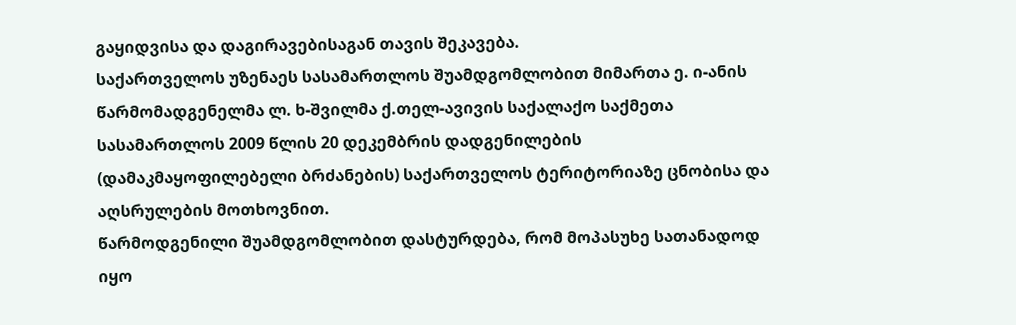გაყიდვისა და დაგირავებისაგან თავის შეკავება.
საქართველოს უზენაეს სასამართლოს შუამდგომლობით მიმართა ე. ი-ანის წარმომადგენელმა ლ. ხ-შვილმა ქ.თელ-ავივის საქალაქო საქმეთა სასამართლოს 2009 წლის 20 დეკემბრის დადგენილების (დამაკმაყოფილებელი ბრძანების) საქართველოს ტერიტორიაზე ცნობისა და აღსრულების მოთხოვნით.
წარმოდგენილი შუამდგომლობით დასტურდება, რომ მოპასუხე სათანადოდ იყო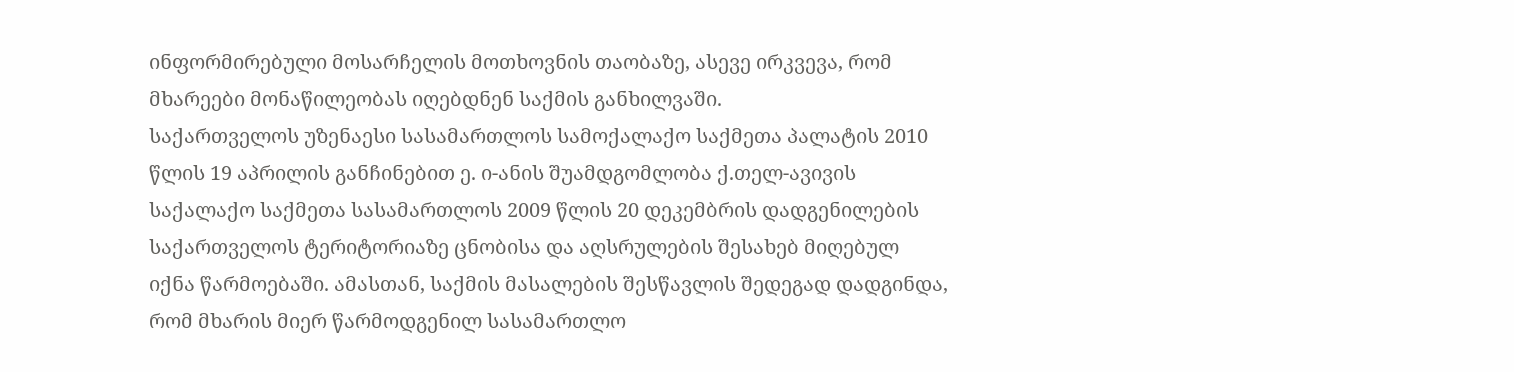ინფორმირებული მოსარჩელის მოთხოვნის თაობაზე, ასევე ირკვევა, რომ მხარეები მონაწილეობას იღებდნენ საქმის განხილვაში.
საქართველოს უზენაესი სასამართლოს სამოქალაქო საქმეთა პალატის 2010 წლის 19 აპრილის განჩინებით ე. ი-ანის შუამდგომლობა ქ.თელ-ავივის საქალაქო საქმეთა სასამართლოს 2009 წლის 20 დეკემბრის დადგენილების საქართველოს ტერიტორიაზე ცნობისა და აღსრულების შესახებ მიღებულ იქნა წარმოებაში. ამასთან, საქმის მასალების შესწავლის შედეგად დადგინდა, რომ მხარის მიერ წარმოდგენილ სასამართლო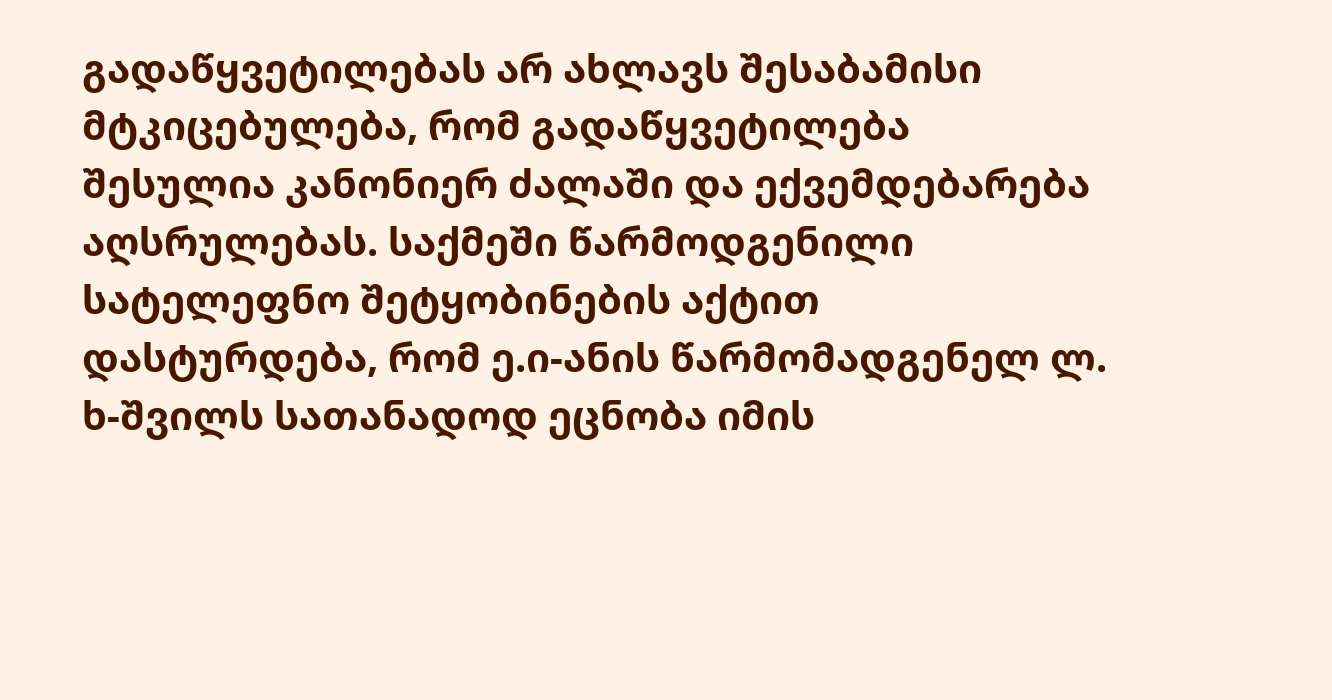გადაწყვეტილებას არ ახლავს შესაბამისი მტკიცებულება, რომ გადაწყვეტილება შესულია კანონიერ ძალაში და ექვემდებარება აღსრულებას. საქმეში წარმოდგენილი სატელეფნო შეტყობინების აქტით დასტურდება, რომ ე.ი-ანის წარმომადგენელ ლ. ხ-შვილს სათანადოდ ეცნობა იმის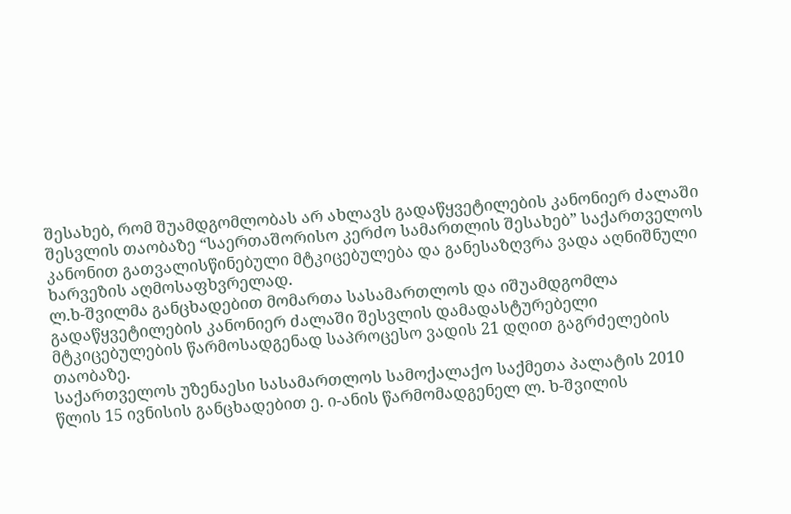შესახებ, რომ შუამდგომლობას არ ახლავს გადაწყვეტილების კანონიერ ძალაში შესვლის თაობაზე “საერთაშორისო კერძო სამართლის შესახებ” საქართველოს კანონით გათვალისწინებული მტკიცებულება და განესაზღვრა ვადა აღნიშნული ხარვეზის აღმოსაფხვრელად.
ლ.ხ-შვილმა განცხადებით მომართა სასამართლოს და იშუამდგომლა გადაწყვეტილების კანონიერ ძალაში შესვლის დამადასტურებელი მტკიცებულების წარმოსადგენად საპროცესო ვადის 21 დღით გაგრძელების თაობაზე.
საქართველოს უზენაესი სასამართლოს სამოქალაქო საქმეთა პალატის 2010 წლის 15 ივნისის განცხადებით ე. ი-ანის წარმომადგენელ ლ. ხ-შვილის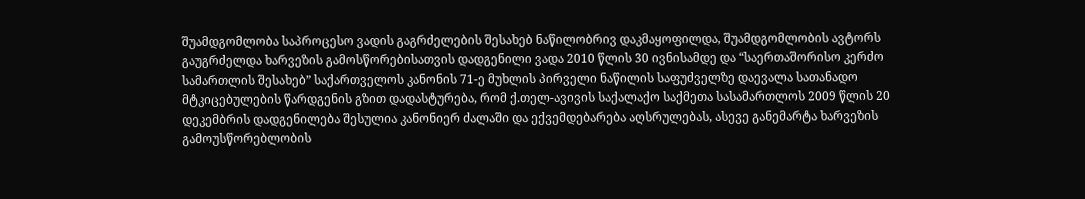შუამდგომლობა საპროცესო ვადის გაგრძელების შესახებ ნაწილობრივ დაკმაყოფილდა, შუამდგომლობის ავტორს გაუგრძელდა ხარვეზის გამოსწორებისათვის დადგენილი ვადა 2010 წლის 30 ივნისამდე და “საერთაშორისო კერძო სამართლის შესახებ” საქართველოს კანონის 71-ე მუხლის პირველი ნაწილის საფუძველზე დაევალა სათანადო მტკიცებულების წარდგენის გზით დადასტურება, რომ ქ.თელ-ავივის საქალაქო საქმეთა სასამართლოს 2009 წლის 20 დეკემბრის დადგენილება შესულია კანონიერ ძალაში და ექვემდებარება აღსრულებას, ასევე განემარტა ხარვეზის გამოუსწორებლობის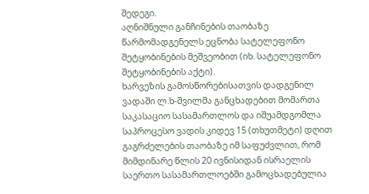შედეგი.
აღნიშნული განჩინების თაობაზე წარმომადგენელს ეცნობა სატელეფონო შეტყობინების მეშვეობით (იხ. სატელეფონო შეტყობინების აქტი).
ხარვეზის გამოსწორებისათვის დადგენილ ვადაში ლ.ხ-შვილმა განცხადებით მომართა საკასაციო სასამართლოს და იშუამდგომლა საპროცესო ვადის კიდევ 15 (თხუთმეტი) დღით გაგრძელების თაობაზე იმ საფუძვლით, რომ მიმდინარე წლის 20 ივნისიდან ისრაელის საერთო სასამართლოებში გამოცხადებულია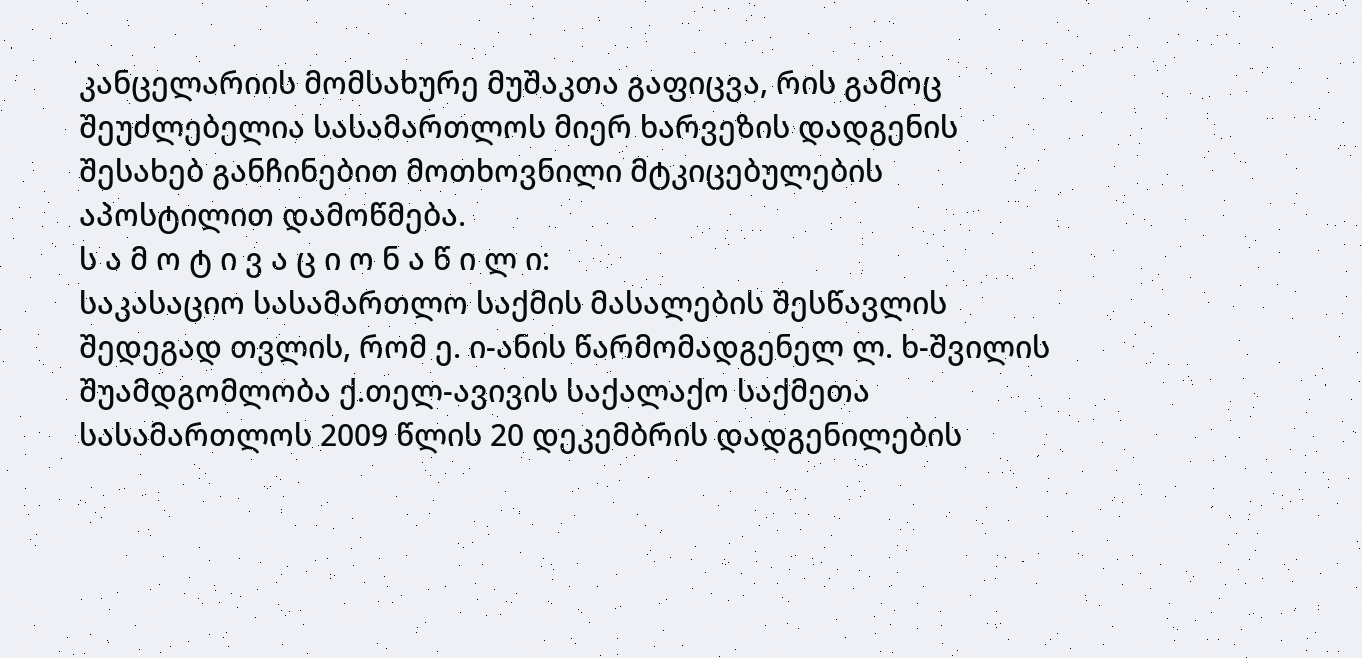კანცელარიის მომსახურე მუშაკთა გაფიცვა, რის გამოც შეუძლებელია სასამართლოს მიერ ხარვეზის დადგენის შესახებ განჩინებით მოთხოვნილი მტკიცებულების აპოსტილით დამოწმება.
ს ა მ ო ტ ი ვ ა ც ი ო ნ ა წ ი ლ ი:
საკასაციო სასამართლო საქმის მასალების შესწავლის შედეგად თვლის, რომ ე. ი-ანის წარმომადგენელ ლ. ხ-შვილის შუამდგომლობა ქ.თელ-ავივის საქალაქო საქმეთა სასამართლოს 2009 წლის 20 დეკემბრის დადგენილების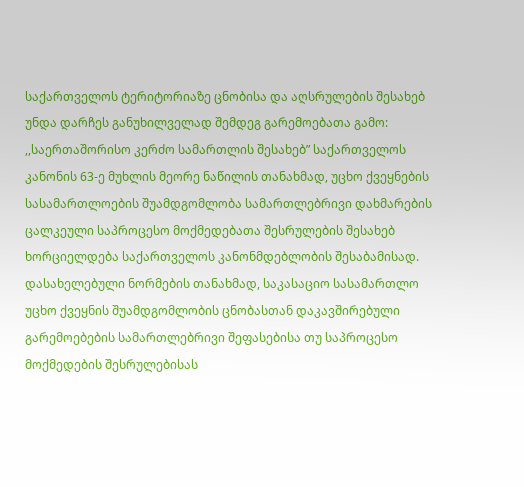საქართველოს ტერიტორიაზე ცნობისა და აღსრულების შესახებ უნდა დარჩეს განუხილველად შემდეგ გარემოებათა გამო:
,,საერთაშორისო კერძო სამართლის შესახებ” საქართველოს კანონის 63-ე მუხლის მეორე ნაწილის თანახმად, უცხო ქვეყნების სასამართლოების შუამდგომლობა სამართლებრივი დახმარების ცალკეული საპროცესო მოქმედებათა შესრულების შესახებ ხორციელდება საქართველოს კანონმდებლობის შესაბამისად. დასახელებული ნორმების თანახმად, საკასაციო სასამართლო უცხო ქვეყნის შუამდგომლობის ცნობასთან დაკავშირებული გარემოებების სამართლებრივი შეფასებისა თუ საპროცესო მოქმედების შესრულებისას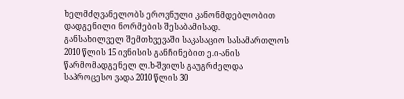ხელმძღვანელობს ეროვნული კანონმდებლობით დადგენილი ნორმების შესაბამისად.
განსახილველ შემთხვევაში საკასაციო სასამართლოს 2010 წლის 15 ივნისის განჩინებით ე.ი-ანის წარმომადგენელ ლ.ხ-შვილს გაუგრძელდა საპროცესო ვადა 2010 წლის 30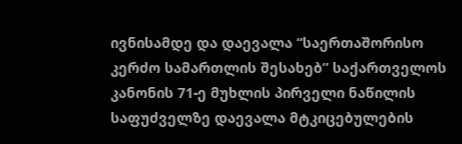ივნისამდე და დაევალა “საერთაშორისო კერძო სამართლის შესახებ” საქართველოს კანონის 71-ე მუხლის პირველი ნაწილის საფუძველზე დაევალა მტკიცებულების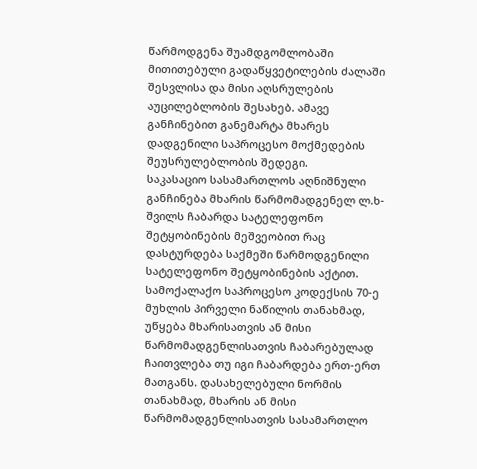წარმოდგენა შუამდგომლობაში მითითებული გადაწყვეტილების ძალაში შესვლისა და მისი აღსრულების აუცილებლობის შესახებ. ამავე განჩინებით განემარტა მხარეს დადგენილი საპროცესო მოქმედების შეუსრულებლობის შედეგი.
საკასაციო სასამართლოს აღნიშნული განჩინება მხარის წარმომადგენელ ლ.ხ-შვილს ჩაბარდა სატელეფონო შეტყობინების მეშვეობით რაც დასტურდება საქმეში წარმოდგენილი სატელეფონო შეტყობინების აქტით.
სამოქალაქო საპროცესო კოდექსის 70-ე მუხლის პირველი ნაწილის თანახმად, უწყება მხარისათვის ან მისი წარმომადგენლისათვის ჩაბარებულად ჩაითვლება თუ იგი ჩაბარდება ერთ-ერთ მათგანს. დასახელებული ნორმის თანახმად, მხარის ან მისი წარმომადგენლისათვის სასამართლო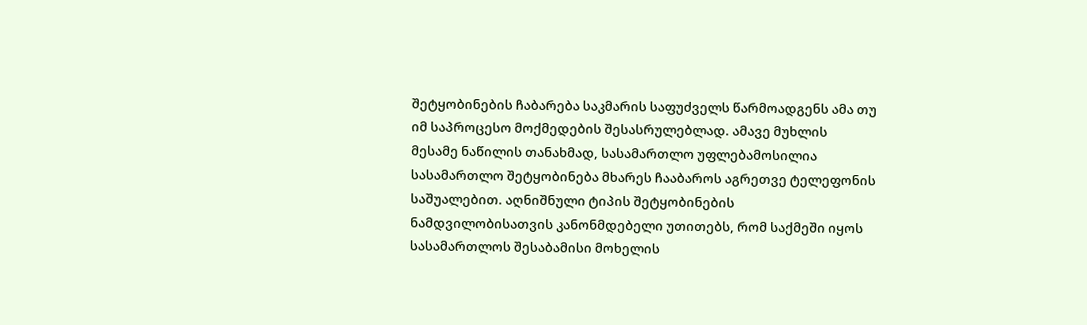შეტყობინების ჩაბარება საკმარის საფუძველს წარმოადგენს ამა თუ იმ საპროცესო მოქმედების შესასრულებლად. ამავე მუხლის მესამე ნაწილის თანახმად, სასამართლო უფლებამოსილია სასამართლო შეტყობინება მხარეს ჩააბაროს აგრეთვე ტელეფონის საშუალებით. აღნიშნული ტიპის შეტყობინების ნამდვილობისათვის კანონმდებელი უთითებს, რომ საქმეში იყოს სასამართლოს შესაბამისი მოხელის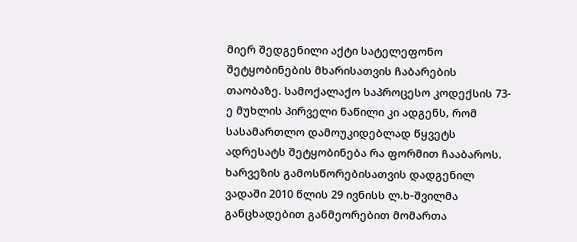მიერ შედგენილი აქტი სატელეფონო შეტყობინების მხარისათვის ჩაბარების თაობაზე. სამოქალაქო საპროცესო კოდექსის 73-ე მუხლის პირველი ნაწილი კი ადგენს, რომ სასამართლო დამოუკიდებლად წყვეტს ადრესატს შეტყობინება რა ფორმით ჩააბაროს.
ხარვეზის გამოსწორებისათვის დადგენილ ვადაში 2010 წლის 29 ივნისს ლ.ხ-შვილმა განცხადებით განმეორებით მომართა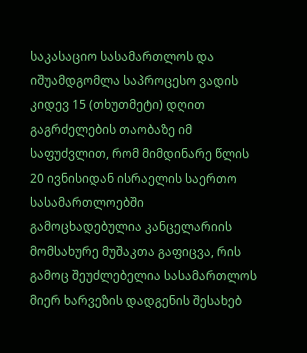საკასაციო სასამართლოს და იშუამდგომლა საპროცესო ვადის კიდევ 15 (თხუთმეტი) დღით გაგრძელების თაობაზე იმ საფუძვლით, რომ მიმდინარე წლის 20 ივნისიდან ისრაელის საერთო სასამართლოებში გამოცხადებულია კანცელარიის მომსახურე მუშაკთა გაფიცვა, რის გამოც შეუძლებელია სასამართლოს მიერ ხარვეზის დადგენის შესახებ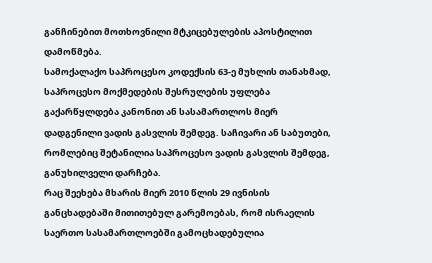განჩინებით მოთხოვნილი მტკიცებულების აპოსტილით დამოწმება.
სამოქალაქო საპროცესო კოდექსის 63-ე მუხლის თანახმად, საპროცესო მოქმედების შესრულების უფლება გაქარწყლდება კანონით ან სასამართლოს მიერ დადგენილი ვადის გასვლის შემდეგ. საჩივარი ან საბუთები, რომლებიც შეტანილია საპროცესო ვადის გასვლის შემდეგ, განუხილველი დარჩება.
რაც შეეხება მხარის მიერ 2010 წლის 29 ივნისის განცხადებაში მითითებულ გარემოებას, რომ ისრაელის საერთო სასამართლოებში გამოცხადებულია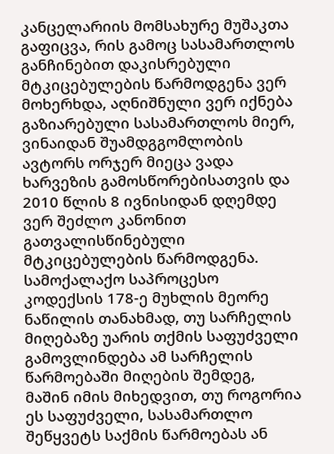კანცელარიის მომსახურე მუშაკთა გაფიცვა, რის გამოც სასამართლოს განჩინებით დაკისრებული მტკიცებულების წარმოდგენა ვერ მოხერხდა, აღნიშნული ვერ იქნება გაზიარებული სასამართლოს მიერ, ვინაიდან შუამდგგომლობის ავტორს ორჯერ მიეცა ვადა ხარვეზის გამოსწორებისათვის და 2010 წლის 8 ივნისიდან დღემდე ვერ შეძლო კანონით გათვალისწინებული მტკიცებულების წარმოდგენა.
სამოქალაქო საპროცესო კოდექსის 178-ე მუხლის მეორე ნაწილის თანახმად, თუ სარჩელის მიღებაზე უარის თქმის საფუძველი გამოვლინდება ამ სარჩელის წარმოებაში მიღების შემდეგ, მაშინ იმის მიხედვით, თუ როგორია ეს საფუძველი, სასამართლო შეწყვეტს საქმის წარმოებას ან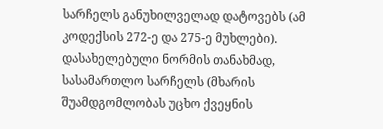სარჩელს განუხილველად დატოვებს (ამ კოდექსის 272-ე და 275-ე მუხლები). დასახელებული ნორმის თანახმად, სასამართლო სარჩელს (მხარის შუამდგომლობას უცხო ქვეყნის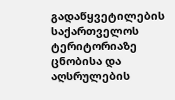გადაწყვეტილების საქართველოს ტერიტორიაზე ცნობისა და აღსრულების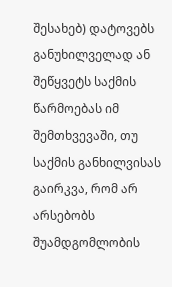შესახებ) დატოვებს განუხილველად ან შეწყვეტს საქმის წარმოებას იმ შემთხვევაში, თუ საქმის განხილვისას გაირკვა, რომ არ არსებობს შუამდგომლობის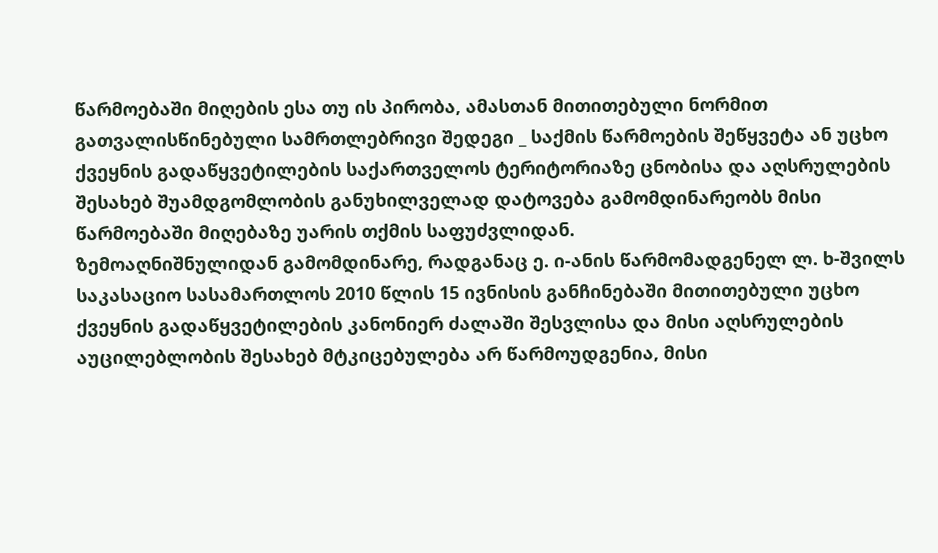წარმოებაში მიღების ესა თუ ის პირობა, ამასთან მითითებული ნორმით გათვალისწინებული სამრთლებრივი შედეგი _ საქმის წარმოების შეწყვეტა ან უცხო ქვეყნის გადაწყვეტილების საქართველოს ტერიტორიაზე ცნობისა და აღსრულების შესახებ შუამდგომლობის განუხილველად დატოვება გამომდინარეობს მისი წარმოებაში მიღებაზე უარის თქმის საფუძვლიდან.
ზემოაღნიშნულიდან გამომდინარე, რადგანაც ე. ი-ანის წარმომადგენელ ლ. ხ-შვილს საკასაციო სასამართლოს 2010 წლის 15 ივნისის განჩინებაში მითითებული უცხო ქვეყნის გადაწყვეტილების კანონიერ ძალაში შესვლისა და მისი აღსრულების აუცილებლობის შესახებ მტკიცებულება არ წარმოუდგენია, მისი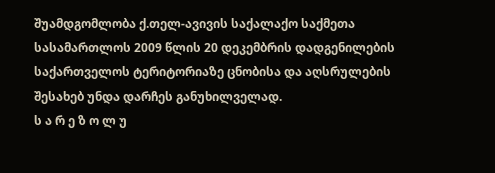შუამდგომლობა ქ.თელ-ავივის საქალაქო საქმეთა სასამართლოს 2009 წლის 20 დეკემბრის დადგენილების საქართველოს ტერიტორიაზე ცნობისა და აღსრულების შესახებ უნდა დარჩეს განუხილველად.
ს ა რ ე ზ ო ლ უ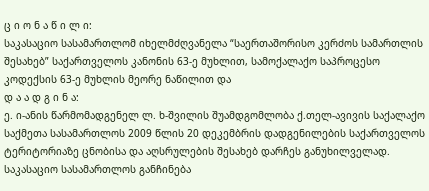ც ი ო ნ ა წ ი ლ ი:
საკასაციო სასამართლომ იხელმძღვანელა “საერთაშორისო კერძოს სამართლის შესახებ” საქართველოს კანონის 63-ე მუხლით, სამოქალაქო საპროცესო კოდექსის 63-ე მუხლის მეორე ნაწილით და
დ ა ა დ გ ი ნ ა:
ე. ი-ანის წარმომადგენელ ლ. ხ-შვილის შუამდგომლობა ქ.თელ-ავივის საქალაქო საქმეთა სასამართლოს 2009 წლის 20 დეკემბრის დადგენილების საქართველოს ტერიტორიაზე ცნობისა და აღსრულების შესახებ დარჩეს განუხილველად.
საკასაციო სასამართლოს განჩინება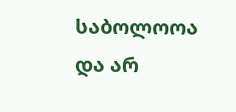საბოლოოა და არ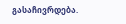გასაჩივრდება.